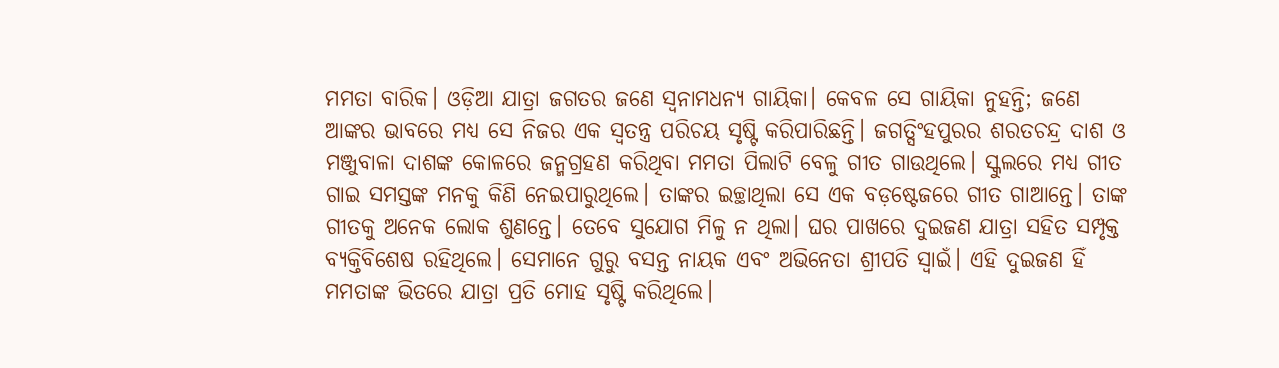ମମତା ବାରିକ। ଓଡ଼ିଆ ଯାତ୍ରା ଜଗତର ଜଣେ ସ୍ବନାମଧନ୍ୟ ଗାୟିକା। କେବଳ ସେ ଗାୟିକା ନୁହନ୍ତି; ଜଣେ ଆଙ୍କର ଭାବରେ ମଧ୍ୟ ସେ ନିଜର ଏକ ସ୍ବତନ୍ତ୍ର ପରିଚୟ ସୃଷ୍ଟି କରିପାରିଛନ୍ତି। ଜଗତ୍ସିଂହପୁରର ଶରତଚନ୍ଦ୍ର ଦାଶ ଓ ମଞ୍ଜୁବାଳା ଦାଶଙ୍କ କୋଳରେ ଜନ୍ମଗ୍ରହଣ କରିଥିବା ମମତା ପିଲାଟି ବେଳୁ ଗୀତ ଗାଉଥିଲେ। ସ୍କୁଲରେ ମଧ୍ୟ ଗୀତ ଗାଇ ସମସ୍ତଙ୍କ ମନକୁ କିଣି ନେଇପାରୁଥିଲେ। ତାଙ୍କର ଇଚ୍ଛାଥିଲା ସେ ଏକ ବଡ଼ଷ୍ଟେଜରେ ଗୀତ ଗାଆନ୍ତେ। ତାଙ୍କ ଗୀତକୁ ଅନେକ ଲୋକ ଶୁଣନ୍ତେ। ତେବେ ସୁଯୋଗ ମିଳୁ ନ ଥିଲା। ଘର ପାଖରେ ଦୁଇଜଣ ଯାତ୍ରା ସହିତ ସମ୍ପୃକ୍ତ ବ୍ୟକ୍ତିବିଶେଷ ରହିଥିଲେ। ସେମାନେ ଗୁରୁ ବସନ୍ତ ନାୟକ ଏବଂ ଅଭିନେତା ଶ୍ରୀପତି ସ୍ବାଇଁ। ଏହି ଦୁଇଜଣ ହିଁ ମମତାଙ୍କ ଭିତରେ ଯାତ୍ରା ପ୍ରତି ମୋହ ସୃଷ୍ଟି କରିଥିଲେ।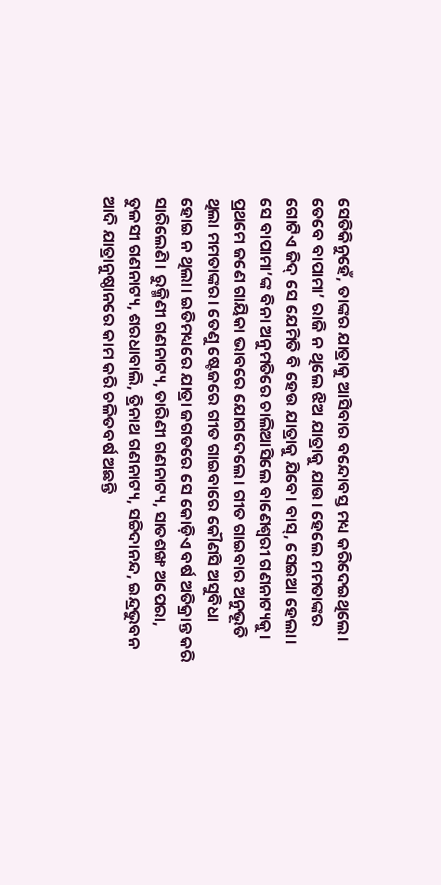ସେତିକିନୁହେଁ, ତାଙ୍କର ଯାତ୍ରାକୁ ଆସିବାର ବନ୍ଦୋବସ୍ତ ମଧ୍ୟ କରିଦେଇଥିଲେ। ତେବେ ବାପାମା’ ରାଜି ନ ଥିଲେ ଝିଅ ଯାତ୍ରାକୁ ଯାଉ। ହେଲେ ମମତାଙ୍କର ଗୋଟିଏ ଜିଦ୍ ସେ ଯେମିତି ବି ହେଉ ଯାତ୍ରାକୁ ଯିବେ। ବାସ୍, ସେଇଆ ହେଲା। ସେ ବାପାମା’ଙ୍କ ବିନା ଅନୁମତିରେ ଚାଲିଆସିଲେ ବାଣେଶ୍ୱରୀ ଗଣନାଟ୍ୟକୁ। ପ୍ରଥମେ ଜଣେ ଗାୟିକା ଭାବରେ ଯୋଗଦେଲେ। ଗୀତ ଗାଇବାର ଅନୁଭୂତି ଥିଲା ମମତାଙ୍କର। ତେଣୁ ଷ୍ଟେଜରେ ଗୀତ ଗାଇବାରେ କୌଣସି ଅସୁବିଧା ହୋଇ ନ ଥିଲା। ଇତିମଧ୍ୟରେ ଯାତ୍ରା ଜଗତରେ ସେ କୋଡ଼ିଏ ବର୍ଷ ଅତିକ୍ରାନ୍ତ କରି ସାରିଲେଣି। ରୁକ୍ମିଣୀ ଗଣନାଟ୍ୟ, ତାରିଣୀ ଗଣନାଟ୍ୟ, ସାତଶଙ୍ଖ ଅପେରା, ତୁଳସୀ ଗଣନାଟ୍ୟ, ଶରଧାବାଲି, ତ୍ରିନାଥ ଗଣନାଟ୍ୟ, ସଚ୍ଚିଦାନନ୍ଦ, ଇନ୍ଦ୍ରଭୁବନ ଆଦି ଯାତ୍ରାନୁଷ୍ଠାନରେ କାମ କରି ଚଳିତବର୍ଷ ଅଛନ୍ତି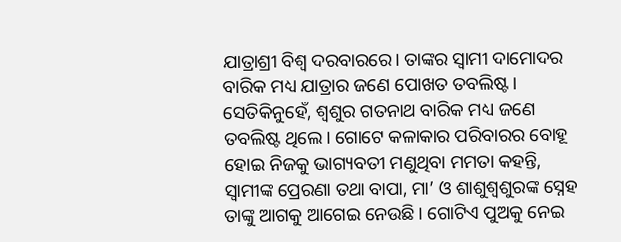ଯାତ୍ରାଶ୍ରୀ ବିଶ୍ୱ ଦରବାରରେ। ତାଙ୍କର ସ୍ବାମୀ ଦାମୋଦର ବାରିକ ମଧ୍ୟ ଯାତ୍ରାର ଜଣେ ପୋଖତ ତବଲିଷ୍ଟ। ସେତିକିନୁହେଁ, ଶ୍ୱଶୁର ଗତନାଥ ବାରିକ ମଧ୍ୟ ଜଣେ ତବଲିଷ୍ଟ ଥିଲେ। ଗୋଟେ କଳାକାର ପରିବାରର ବୋହୂ ହୋଇ ନିଜକୁ ଭାଗ୍ୟବତୀ ମଣୁଥିବା ମମତା କହନ୍ତି, ସ୍ବାମୀଙ୍କ ପ୍ରେରଣା ତଥା ବାପା, ମା’ ଓ ଶାଶୁଶ୍ୱଶୁରଙ୍କ ସ୍ନେହ ତାଙ୍କୁ ଆଗକୁ ଆଗେଇ ନେଉଛି। ଗୋଟିଏ ପୁଅକୁ ନେଇ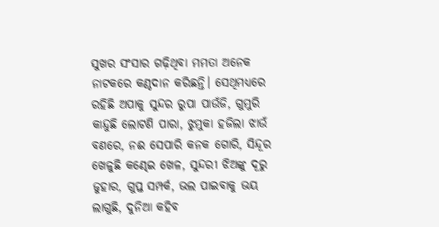ସୁଖର ସଂସାର ଗଢ଼ିଥିବା ମମତା ଅନେକ ନାଟକରେ କଣ୍ଠଦାନ କରିଛନ୍ତି। ସେଥିମଧ୍ୟରେ ରହିଛି ଅପାକୁ ସୁନ୍ଦର ରୁପା ପାଉଁଜି, ଗୁମୁରି କାନ୍ଦୁଛି ଲୋଟଣି ପାରା, ଝୁମୁକା ହଜିଲା ଝାଉଁ ବଣରେ, ନଈ ସେପାରି କନକ ଗୋରି, ସିନ୍ଦୂର ଖେଳୁଛି କଣ୍ଢେଇ ଖେଳ, ସୁନ୍ଦରୀ ଝିଅଙ୍କୁ ଦୂରୁ ଜୁହାର, ଗୁପ୍ତ ସମ୍ପର୍କ, ଭଲ ପାଇବାକୁ ଭୟ ଲାଗୁଛି, ଦୁନିଆ କହିବ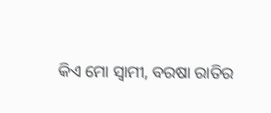କିଏ ମୋ ସ୍ବାମୀ, ବରଷା ରାତିର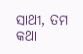ସାଥୀ, ତମ କଥା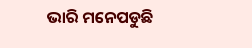ଭାରି ମନେପଡୁଛି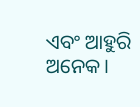ଏବଂ ଆହୁରି ଅନେକ।